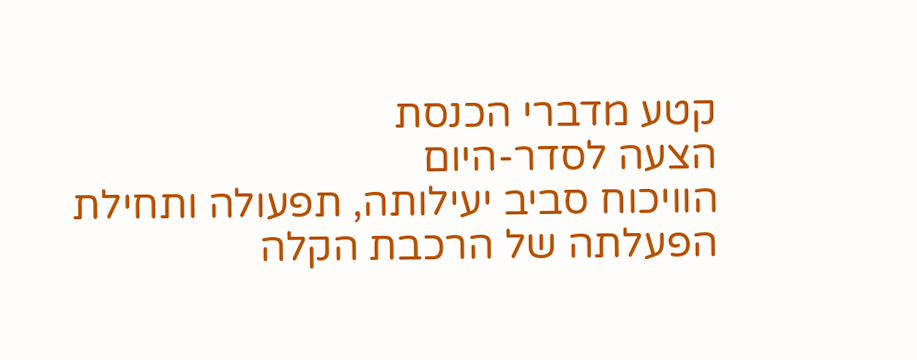קטע מדברי הכנסת
הצעה לסדר-היום
הוויכוח סביב יעילותה, תפעולה ותחילת הפעלתה של הרכבת הקלה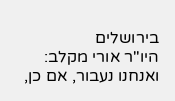בירושלים
היו"ר אורי מקלב:
ואנחנו נעבור, אם כן,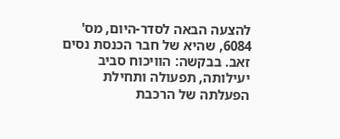להצעה הבאה לסדר-היום, מס' 6084, שהיא של חבר הכנסת נסים זאב. בבקשה: הוויכוח סביב יעילותה, תפעולה ותחילת הפעלתה של הרכבת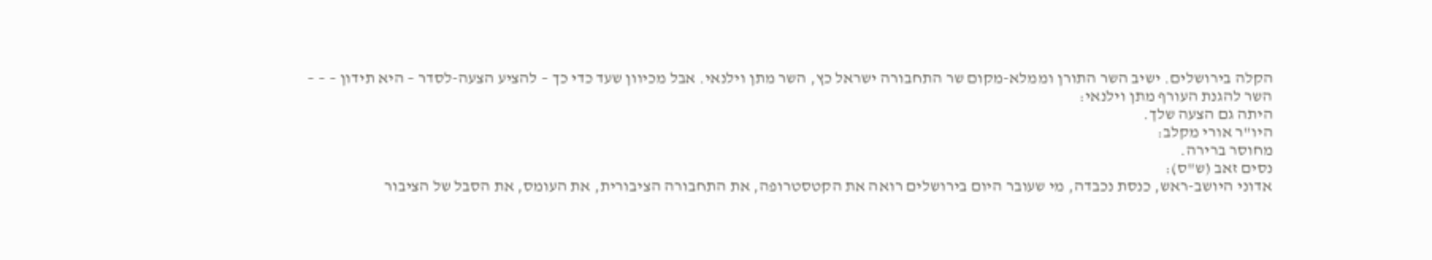הקלה בירושלים. ישיב השר התורן וממלא-מקום שר התחבורה ישראל כץ, השר מתן וילנאי. אבל מכיוון שעד כדי כך – להציע הצעה-לסדר – היא תידון – – –
השר להגנת העורף מתן וילנאי:
היתה גם הצעה שלך.
היו"ר אורי מקלב:
מחוסר ברירה.
נסים זאב (ש"ס):
אדוני היושב-ראש, כנסת נכבדה, מי שעובר היום בירושלים רואה את הקטסטרופה, את התחבורה הציבורית, את העומס, את הסבל של הציבור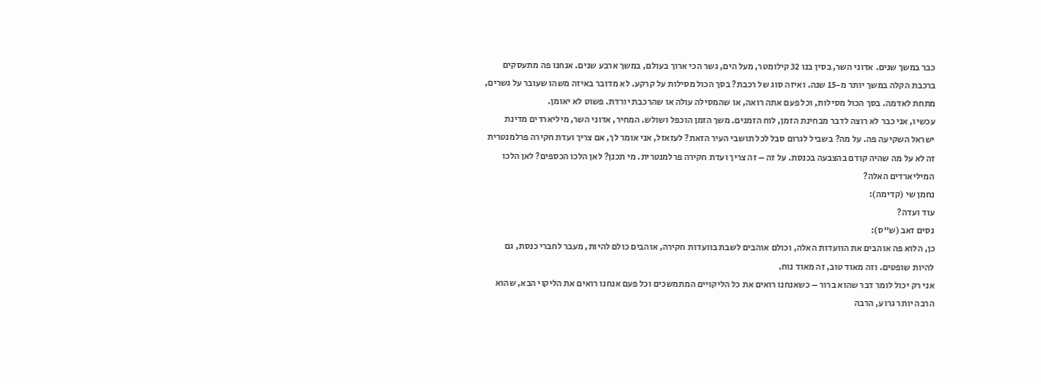כבר במשך שנים. אדוני השר, בסין בנו 32 קילומטר, מעל הים, גשר הכי ארוך בעולם, במשך ארבע שנים. אנחנו פה מתעסקים ברכבת הקלה במשך יותר מ-15 שנה. ואיזה סוג של רכבת? בסך הכול מסילות על קרקע. לא מדובר באיזה משהו שעובר על גשרים, מתחת לאדמה. בסך הכול מסילות, וכל פעם אתה רואה, או שהמסילה עולה או שהרכבת יורדת. פשוט לא יאומן.
עכשיו, אני כבר לא רוצה לדבר מבחינת הזמן, לוח הזמנים. משך הזמן הוכפל ושולש. המחיר, אדוני השר, מיליארדים מדינת ישראל השקיעה פה. על מה? בשביל לגרום סבל לכל תושבי העיר הזאת? לעזאזל, אני אומר לך, אם צריך ועדת חקירה פרלמנטרית זה לא על מה שהיה קודם בהצבעה בכנסת. על זה – זה צריך ועדת חקירה פרלמנטרית. מי תכנן? לאן הלכו הכספים? לאן הלכו המיליארדים האלה?
נחמן שי (קדימה):
עוד ועדה?
נסים זאב (ש"ס):
כן, הלוא פה אוהבים את הוועדות האלה, וכולם אוהבים לשבת בוועדות חקירה, אוהבים כולם להיות, מעבר לחברי כנסת, גם להיות שופטים. וזה מאוד טוב, זה מאוד נוח.
אני רק יכול לומר דבר שהוא ברור – כשאנחנו רואים את כל הליקויים המתמשכים וכל פעם אנחנו רואים את הליקוי הבא, שהוא הרבה יותר גרוע, הרבה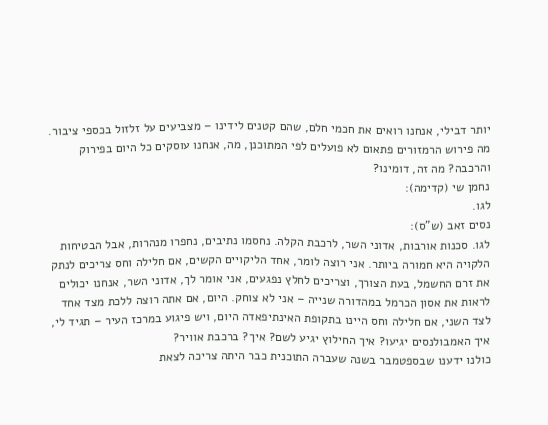יותר דבילי, אנחנו רואים את חכמי חלם, שהם קטנים לידינו – מצביעים על זלזול בכספי ציבור. מה פירוש הרמזורים פתאום לא פועלים לפי המתוכנן, מה, אנחנו עוסקים כל היום בפירוק והרכבה? מה זה, דומינו?
נחמן שי (קדימה):
לגו.
נסים זאב (ש"ס):
לגו. סכנות אורבות, אדוני השר, לרכבת הקלה. נחסמו נתיבים, נחפרו מנהרות, אבל הבטיחות הלקויה היא חמורה ביותר. אני רוצה לומר, אחד הליקויים הקשים, אם חלילה וחס צריכים לנתק את זרם החשמל, בעת הצורך, וצריכים לחלץ נפגעים, אני אומר לך, אדוני השר, אנחנו יכולים לראות את אסון הכרמל במהדורה שנייה – אני לא צוחק. היום, אם אתה רוצה ללכת מצד אחד לצד השני, אם חלילה וחס היינו בתקופת האינתיפאדה היום, ויש פיגוע במרכז העיר – תגיד לי, איך האמבולנסים יגיעו? איך החילוץ יגיע לשם? איך? ברכבת אוויר?
כולנו ידענו שבספטמבר בשנה שעברה התוכנית כבר היתה צריכה לצאת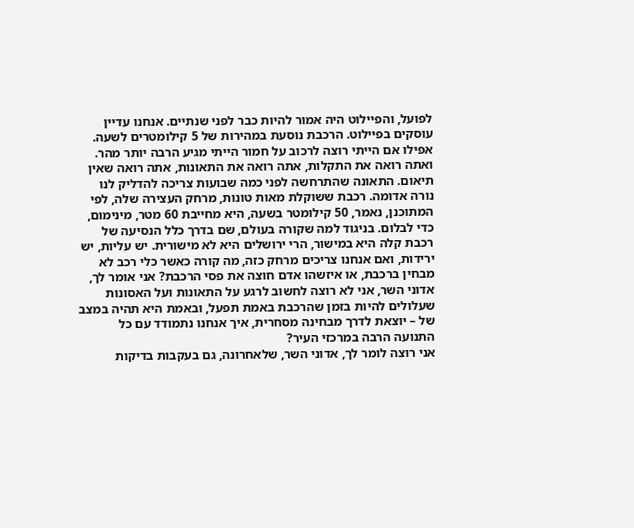לפועל, והפיילוט היה אמור להיות כבר לפני שנתיים. אנחנו עדיין עוסקים בפיילוט. הרכבת נוסעת במהירות של 5 קילומטרים לשעה. אפילו אם הייתי רוצה לרכוב על חמור הייתי מגיע הרבה יותר מהר.
ואתה רואה את התקלות, אתה רואה את התאונות, אתה רואה שאין תיאום. התאונה שהתרחשה לפני כמה שבועות צריכה להדליק לנו נורה אדומה. רכבת ששוקלת מאות טונות, מרחק העצירה שלה, לפי המתוכנן, נאמר, 50 קילומטר בשעה, היא מחייבת 60 מטר, מינימום, כדי לבלום. בניגוד למה שקורה בעולם, שם בדרך כלל הנסיעה של רכבת קלה היא במישור, הרי ירושלים היא לא מישורית. יש עליות, יש ירידות, ואם אנחנו צריכים מרחק כזה, מה קורה כאשר כלי רכב לא מבחין ברכבת, או איזשהו אדם חוצה את פסי הרכבת? אני אומר לך, אדוני השר, אני לא רוצה לחשוב לרגע על התאונות ועל האסונות שעלולים להיות בזמן שהרכבת באמת תפעל, ובאמת היא תהיה במצב של – יוצאת לדרך מבחינה מסחרית, איך אנחנו נתמודד עם כל התנועה הרבה במרכזי העיר?
אני רוצה לומר לך, אדוני השר, שלאחרונה, גם בעקבות בדיקות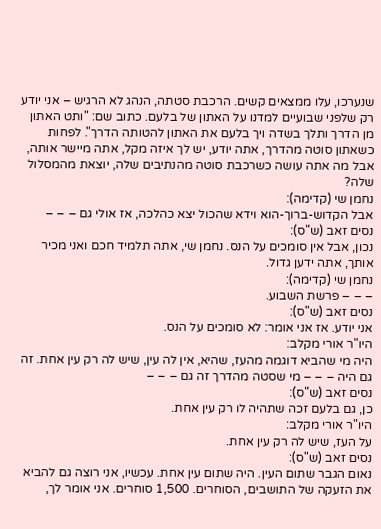שנערכו, עלו ממצאים קשים. הרכבת סטתה, הנהג לא הרגיש – אני יודע רק שלפני שבועיים למדנו על האתון של בלעם. כתוב שם: "ותט האתון מן הדרך ותלך בשדה ויך בלעם את האתון להטותה הדרך". לפחות כשאתון סוטה מהדרך, אתה יודע, יש לך איזה מקל, אתה מיישר אותה, אבל מה אתה עושה כשרכבת סוטה מהנתיבים שלה, יוצאת מהמסלול שלה?
נחמן שי (קדימה):
אבל הקדוש-ברוך-הוא וידא שהכול יצא כהלכה, אז אולי גם – – –
נסים זאב (ש"ס):
נכון, אבל אין סומכים על הנס. נחמן שי, אתה תלמיד חכם ואני מכיר אותך, אתה ידען גדול.
נחמן שי (קדימה):
– – – פרשת השבוע.
נסים זאב (ש"ס):
אני יודע. אז אני אומר: לא סומכים על הנס.
היו"ר אורי מקלב:
היה מי שהביא דוגמה מהעז, שהיא, אין לה עין, שיש לה רק עין אחת. זה גם היה – – – מי שסטה מהדרך זה גם – – –
נסים זאב (ש"ס):
כן, גם בלעם זכה שתהיה לו רק עין אחת.
היו"ר אורי מקלב:
על העז, שיש לה רק עין אחת.
נסים זאב (ש"ס):
נאום הגבר שתום העין. היה שתום עין אחת. עכשיו, אני רוצה גם להביא את הזעקה של התושבים, הסוחרים. 1,500 סוחרים. אני אומר לך,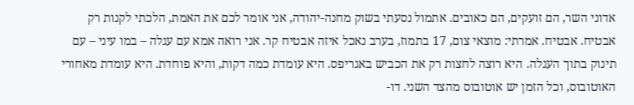אדוני השר, הם זועקים, הם כאובים. אתמול נסעתי בשוק מחנה-יהודה, אני אומר לכם את האמת, הלכתי לקנות רק אבטיח. אבטיח. אמרתי: מוצאי צום, 17 בתמוז, בערב נאכל איזה אבטיח קר. אני רואה אמא עם עגלה – במו עיני – עם תינוק בתוך העגלה. היא רוצה לחצות רק את הכביש באגריפס. היא עומדת כמה דקות, והיא פוחדת. היא עומדת מאחורי האוטובוס, וכל הזמן יש אוטובוס מהצד השני. דו-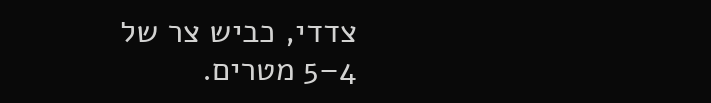צדדי, כביש צר של 4–5 מטרים.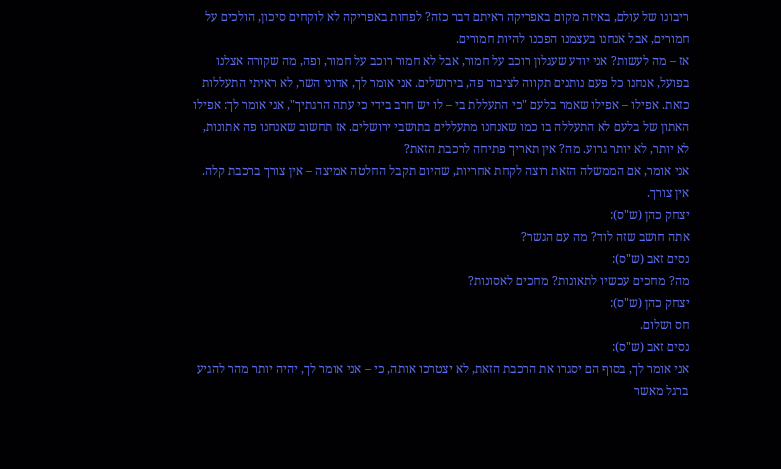ריבונו של עולם, באיזה מקום באפריקה ראיתם דבר כזה? לפחות באפריקה לא לוקחים סיכון, הולכים על חמורים, אבל אנחנו בעצמנו הפכנו להיות חמורים.
אז – מה לעשות? אני יודע שעגלון רוכב על חמור, אבל לא חמור רוכב על חמור, ופה, מה שקורה אצלנו בפועל, אנחנו כל פעם נותנים תקווה לציבור פה, בירושלים. אני אומר לך, אדוני השר, לא ראיתי התעללות כזאת. אפילו – אפילו שאמר בלעם "כי התעללת בי – לו יש חרב בידי כי עתה הרגתיך", אני אומר לך: אפילו האתון של בלעם לא התעללה בו כמו שאנחנו מתעללים בתושבי ירושלים. אז תחשוב שאנחנו פה אתונות, לא יותר, לא יותר גרוע. מה? אין תאריך פתיחה לרכבת הזאת?
אני אומר, אם הממשלה הזאת רוצה לקחת אחריות, שהיום תקבל החלטה אמיצה – אין צורך ברכבת קלה. אין צורך.
יצחק כהן (ש"ס):
אתה חושב שזה לוד? מה עם הגשר?
נסים זאב (ש"ס):
מה? מחכים עכשיו לתאונות? מחכים לאסונות?
יצחק כהן (ש"ס):
חס ושלום.
נסים זאב (ש"ס):
אני אומר לך, בסוף הם יסגרו את הרכבת הזאת, לא יצטרכו אותה, כי – אני אומר לך, יהיה יותר מהר להגיע ברגל מאשר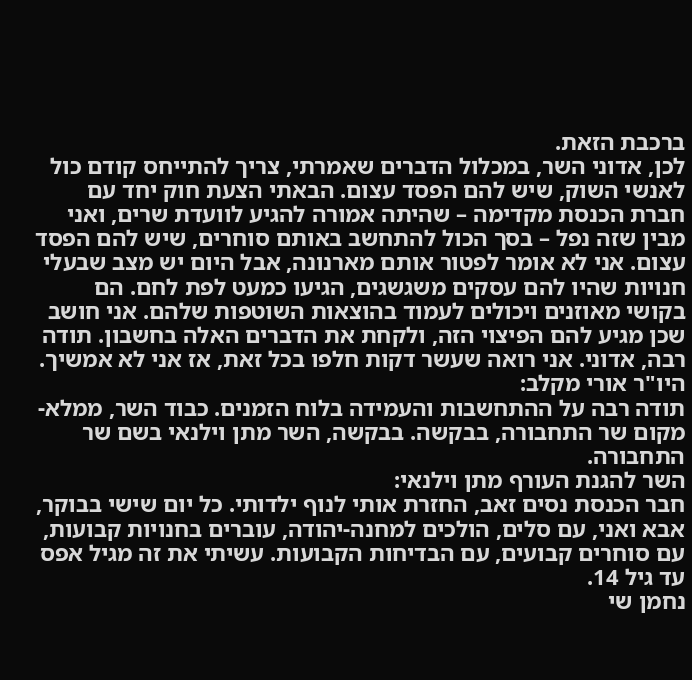ברכבת הזאת.
לכן, אדוני השר, במכלול הדברים שאמרתי, צריך להתייחס קודם כול לאנשי השוק, שיש להם הפסד עצום. הבאתי הצעת חוק יחד עם חברת הכנסת מקדימה – שהיתה אמורה להגיע לוועדת שרים, ואני מבין שזה נפל – בסך הכול להתחשב באותם סוחרים, שיש להם הפסד עצום. אני לא אומר לפטור אותם מארנונה, אבל היום יש מצב שבעלי חנויות שהיו להם עסקים משגשגים, הגיעו כמעט לפת לחם. הם בקושי מאוזנים ויכולים לעמוד בהוצאות השוטפות שלהם. אני חושב שכן מגיע להם הפיצוי הזה, ולקחת את הדברים האלה בחשבון. תודה רבה, אדוני. אני רואה שעשר דקות חלפו בכל זאת, אז אני לא אמשיך.
היו"ר אורי מקלב:
תודה רבה על ההתחשבות והעמידה בלוח הזמנים. כבוד השר, ממלא-מקום שר התחבורה, בבקשה. בבקשה, השר מתן וילנאי בשם שר התחבורה.
השר להגנת העורף מתן וילנאי:
חבר הכנסת נסים זאב, החזרת אותי לנוף ילדותי. כל יום שישי בבוקר, אבא ואני, עם סלים, הולכים למחנה-יהודה, עוברים בחנויות קבועות, עם סוחרים קבועים, עם הבדיחות הקבועות. עשיתי את זה מגיל אפס עד גיל 14.
נחמן שי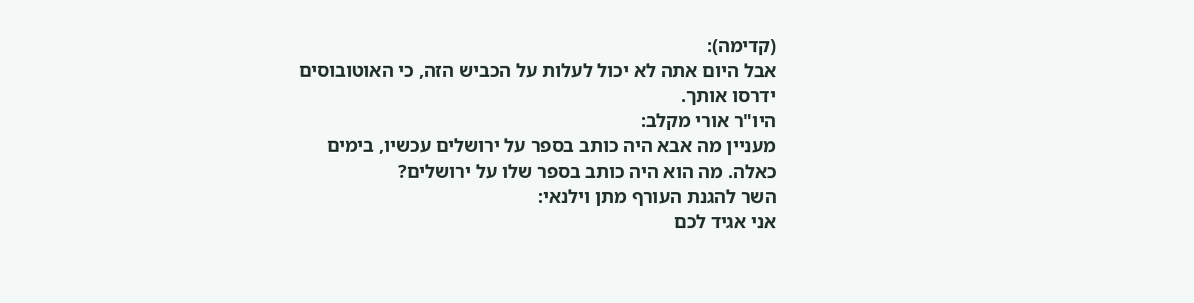(קדימה):
אבל היום אתה לא יכול לעלות על הכביש הזה, כי האוטובוסים ידרסו אותך.
היו"ר אורי מקלב:
מעניין מה אבא היה כותב בספר על ירושלים עכשיו, בימים כאלה. מה הוא היה כותב בספר שלו על ירושלים?
השר להגנת העורף מתן וילנאי:
אני אגיד לכם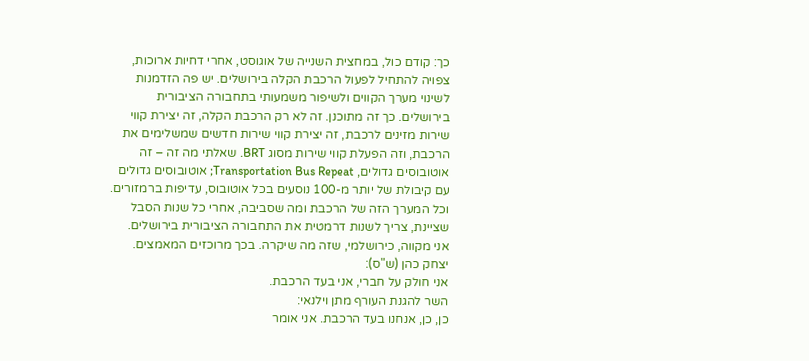כך: קודם כול, במחצית השנייה של אוגוסט, אחרי דחיות ארוכות, צפויה להתחיל לפעול הרכבת הקלה בירושלים. יש פה הזדמנות לשינוי מערך הקווים ולשיפור משמעותי בתחבורה הציבורית בירושלים. כך זה מתוכנן. זה לא רק הרכבת הקלה, זה יצירת קווי שירות מזינים לרכבת, זה יצירת קווי שירות חדשים שמשלימים את הרכבת, וזה הפעלת קווי שירות מסוג BRT. שאלתי מה זה – זה אוטובוסים גדולים, Transportation Bus Repeat; אוטובוסים גדולים עם קיבולת של יותר מ-100 נוסעים בכל אוטובוס, עדיפות ברמזורים. וכל המערך הזה של הרכבת ומה שסביבה, אחרי כל שנות הסבל שציינת, צריך לשנות דרמטית את התחבורה הציבורית בירושלים.
אני מקווה, כירושלמי, שזה מה שיקרה. בכך מרוכזים המאמצים.
יצחק כהן (ש"ס):
אני חולק על חברי, אני בעד הרכבת.
השר להגנת העורף מתן וילנאי:
כן, כן, אנחנו בעד הרכבת. אני אומר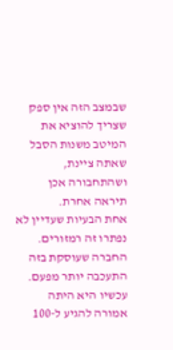שבמצב הזה אין ספק שצריך להוציא את המיטב משנות הסבל שאתה ציינת, ושהתחבורה אכן תיראה אחרת.
אחת הבעיות שעדיין לא נפתרו זה רמזורים. החברה שעוסקת בזה התעכבה יותר מפעם. עכשיו היא היתה אמורה להגיע ל-100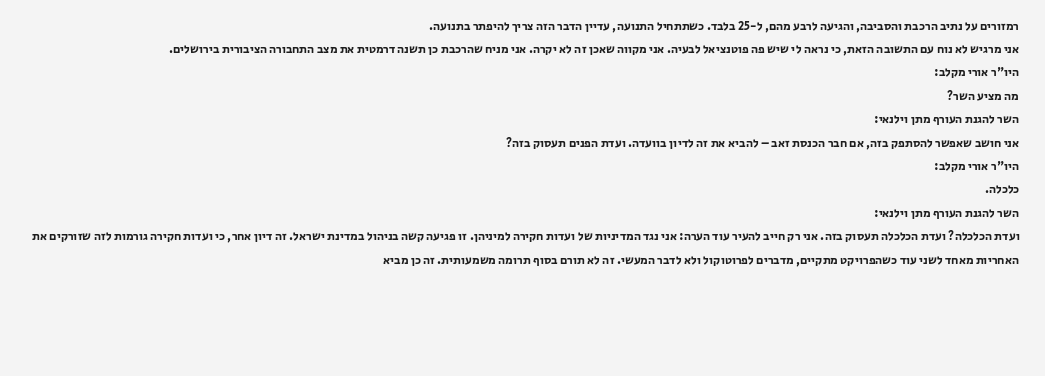רמזורים על נתיב הרכבת והסביבה, והגיעה לרבע מהם, ל-25 בלבד. כשתתחיל התנועה, עדיין הדבר הזה צריך להיפתר בתנועה.
אני מרגיש לא נוח עם התשובה הזאת, כי נראה לי שיש פה פוטנציאל לבעיה. אני מקווה שאכן זה לא יקרה. אני מניח שהרכבת כן תשנה דרמטית את מצב התחבורה הציבורית בירושלים.
היו"ר אורי מקלב:
מה מציע השר?
השר להגנת העורף מתן וילנאי:
אני חושב שאפשר להסתפק בזה, אם חבר הכנסת זאב – להביא את זה לדיון בוועדה. ועדת הפנים תעסוק בזה?
היו"ר אורי מקלב:
כלכלה.
השר להגנת העורף מתן וילנאי:
ועדת הכלכלה? ועדת הכלכלה תעסוק בזה. אני רק חייב להעיר עוד הערה: אני נגד המדיניות של ועדות חקירה למיניהן. זו פגיעה קשה בניהול במדינת ישראל. זה דיון אחר, כי ועדות חקירה גורמות לזה שזורקים את האחריות מאחד לשני עוד כשהפרויקט מתקיים, מדברים לפרוטוקול ולא לדבר המעשי. זה לא תורם בסוף תרומה משמעותית. זה כן מביא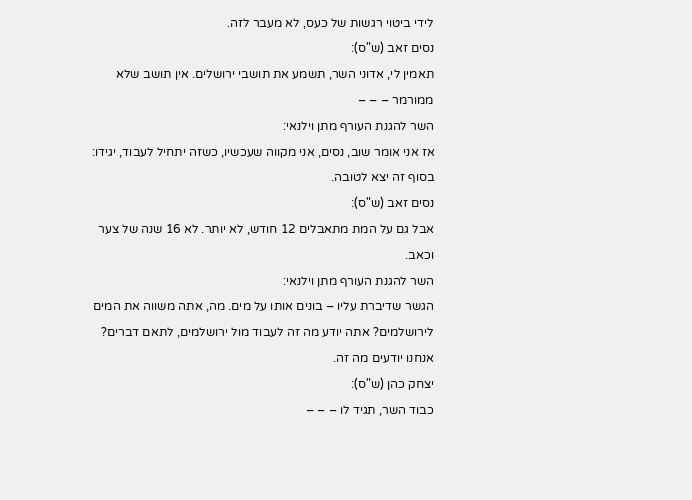לידי ביטוי רגשות של כעס, לא מעבר לזה.
נסים זאב (ש"ס):
תאמין לי, אדוני השר, תשמע את תושבי ירושלים. אין תושב שלא ממורמר – – –
השר להגנת העורף מתן וילנאי:
אז אני אומר שוב, נסים, אני מקווה שעכשיו, כשזה יתחיל לעבוד, יגידו: בסוף זה יצא לטובה.
נסים זאב (ש"ס):
אבל גם על המת מתאבלים 12 חודש, לא יותר. לא 16 שנה של צער וכאב.
השר להגנת העורף מתן וילנאי:
הגשר שדיברת עליו – בונים אותו על מים. מה, אתה משווה את המים לירושלמים? אתה יודע מה זה לעבוד מול ירושלמים, לתאם דברים? אנחנו יודעים מה זה.
יצחק כהן (ש"ס):
כבוד השר, תגיד לו – – –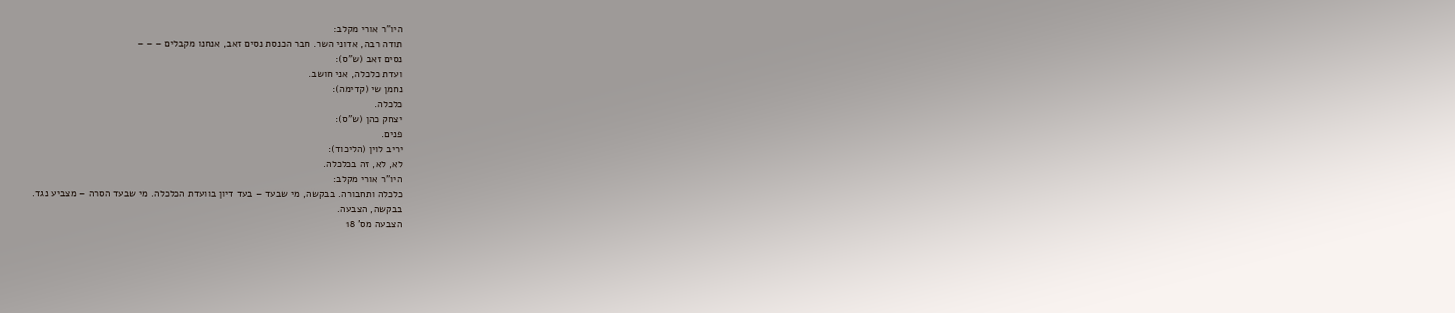היו"ר אורי מקלב:
תודה רבה, אדוני השר. חבר הכנסת נסים זאב, אנחנו מקבלים – – –
נסים זאב (ש"ס):
ועדת כלכלה, אני חושב.
נחמן שי (קדימה):
כלכלה.
יצחק כהן (ש"ס):
פנים.
יריב לוין (הליכוד):
לא, לא, זה בכלכלה.
היו"ר אורי מקלב:
כלכלה ותחבורה. בבקשה, מי שבעד – בעד דיון בוועדת הכלכלה. מי שבעד הסרה – מצביע נגד.
בבקשה, הצבעה.
הצבעה מס' 18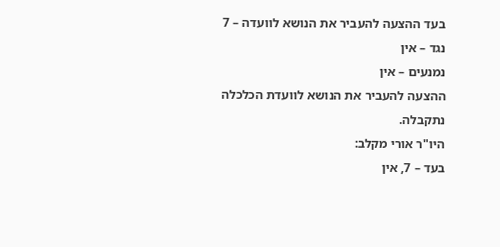בעד ההצעה להעביר את הנושא לוועדה – 7
נגד – אין
נמנעים – אין
ההצעה להעביר את הנושא לוועדת הכלכלה נתקבלה.
היו"ר אורי מקלב:
בעד – 7, אין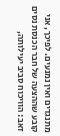מתנגדים ואין נמנעים. לפיכך, אני קובע שההצעה של חבר הכנסת נסים זאב: הוויכוח סביב יעילותה,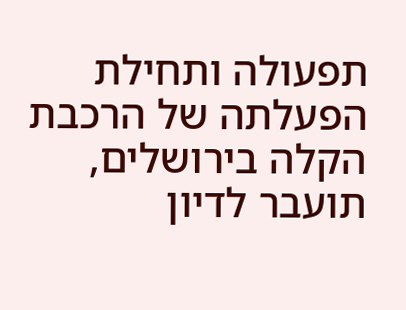תפעולה ותחילת הפעלתה של הרכבת הקלה בירושלים, תועבר לדיון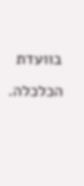בוועדת הכלכלה.